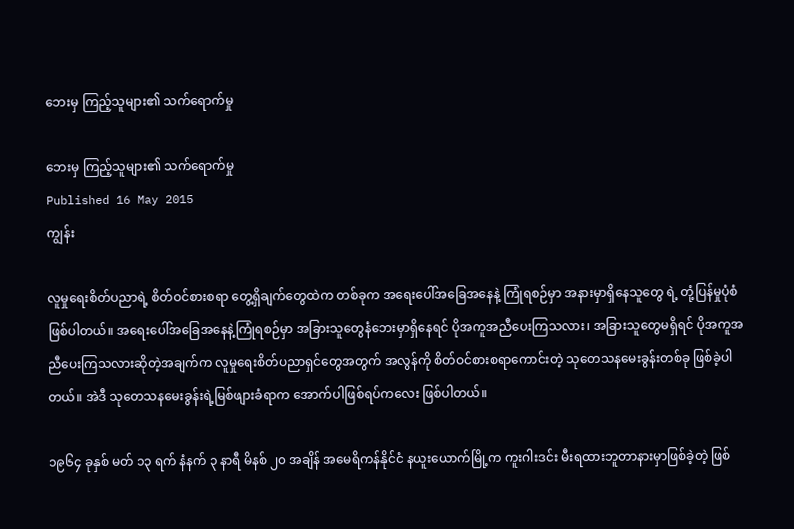ဘေးမှ ကြည့်သူများ၏ သက်ရောက်မှု

ဘေးမှ ကြည့်သူများ၏ သက်ရောက်မှု
Published 16 May 2015
ကျွန်း

လူမှုရေးစိတ်ပညာရဲ့ စိတ်ဝင်စားစရာ တွေ့ရှိချက်တွေထဲက တစ်ခုက အရေးပေါ်အခြေအနေနဲ့ ကြုံရစဉ်မှာ အနားမှာရှိနေသူတွေ ရဲ့ တုံ့ပြန်မှုပုံစံ ဖြစ်ပါတယ်။ အရေးပေါ်အခြေအနေနဲ့ကြုံရစဉ်မှာ အခြားသူတွေနံဘေးမှာရှိနေရင် ပိုအကူအညီပေးကြသလား၊ အခြားသူတွေမရှိရင် ပိုအကူအညီပေးကြသလားဆိုတဲ့အချက်က လူမှုရေးစိတ်ပညာရှင်တွေအတွက် အလွန်ကို စိတ်ဝင်စားစရာကောင်းတဲ့ သုတေသနမေးခွန်းတစ်ခု ဖြစ်ခဲ့ပါတယ်။ အဲဒီ သုတေသနမေးခွန်းရဲ့မြစ်ဖျားခံရာက အောက်ပါဖြစ်ရပ်ကလေး ဖြစ်ပါတယ်။

၁၉၆၄ ခုနှစ် မတ် ၁၃ ရက် နံနက် ၃ နာရီ မိနစ် ၂၀ အချိန် အမေရိကန်နိုင်ငံ နယူးယောက်မြို့က ကူးဂါးဒင်း မီးရထားဘူတာနားမှာဖြစ်ခဲ့တဲ့ ဖြစ်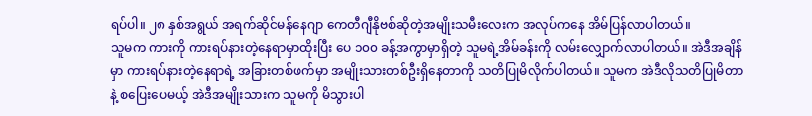ရပ်ပါ။ ၂၈ နှစ်အရွယ် အရက်ဆိုင်မန်နေဂျာ ကေတီဂျီနိုဗစ်ဆိုတဲ့အမျိုးသမီးလေးက အလုပ်ကနေ အိမ်ပြန်လာပါတယ်။
သူမက ကားကို ကားရပ်နားတဲ့နေရာမှာထိုးပြီး ပေ ၁၀၀ ခန့်အကွာမှာရှိတဲ့ သူမရဲ့အိမ်ခန်းကို လမ်းလျှောက်လာပါတယ်။ အဲဒီအချိန်မှာ ကားရပ်နားတဲ့နေရာရဲ့ အခြားတစ်ဖက်မှာ အမျိုးသားတစ်ဦးရှိနေတာကို သတိပြုမိလိုက်ပါတယ်။ သူမက အဲဒီလိုသတိပြုမိတာနဲ့ စပြေးပေမယ့် အဲဒီအမျိုးသားက သူမကို မိသွားပါ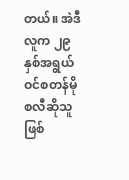တယ်။ အဲဒီလူက ၂၉ နှစ်အရွယ် ဝင်စတန်မိုစလီဆိုသူဖြစ်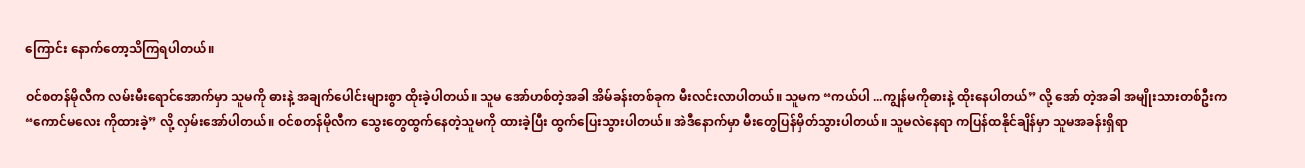ကြောင်း နောက်တော့သိကြရပါတယ်။

ဝင်စတန်မိုလီက လမ်းမီးရောင်အောက်မှာ သူမကို ဓားနဲ့ အချက်ပေါင်းများစွာ ထိုးခဲ့ပါတယ်။ သူမ အော်ဟစ်တဲ့အခါ အိမ်ခန်းတစ်ခုက မီးလင်းလာပါတယ်။ သူမက “ကယ်ပါ ...ကျွန်မကိုဓားနဲ့ ထိုးနေပါတယ်” လို့ အော် တဲ့အခါ အမျိုးသားတစ်ဦးက “ကောင်မလေး ကိုထားခဲ့” လို့ လှမ်းအော်ပါတယ်။ ဝင်စတန်မိုလီက သွေးတွေထွက်နေတဲ့သူမကို ထားခဲ့ပြီး ထွက်ပြေးသွားပါတယ်။ အဲဒီနောက်မှာ မီးတွေပြန်မှိတ်သွားပါတယ်။ သူမလဲနေရာ ကပြန်ထနိုင်ချိန်မှာ သူမအခန်းရှိရာ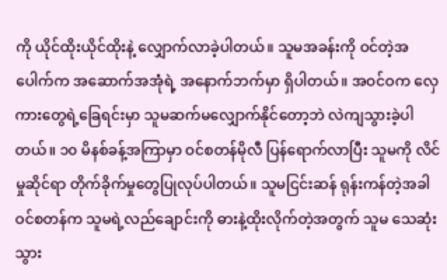ကို ယိုင်ထိုးယိုင်ထိုးနဲ့ လျှောက်လာခဲ့ပါတယ်။ သူမအခန်းကို ဝင်တဲ့အပေါက်က အဆောက်အအုံရဲ့ အနောက်ဘက်မှာ ရှိပါတယ်။ အဝင်ဝက လှေကားတွေရဲ့ခြေရင်းမှာ သူမဆက်မလျှောက်နိုင်တော့ဘဲ လဲကျသွားခဲ့ပါတယ်။ ၁၀ မိနစ်ခန့်အကြာမှာ ဝင်စတန်မိုလီ ပြန်ရောက်လာပြီး သူမကို လိင်မှုဆိုင်ရာ တိုက်ခိုက်မှုတွေပြုလုပ်ပါတယ်။ သူမငြင်းဆန် ရုန်းကန်တဲ့အခါ ဝင်စတန်က သူမရဲ့လည်ချောင်းကို ဓားနဲ့ထိုးလိုက်တဲ့အတွက် သူမ သေဆုံးသွား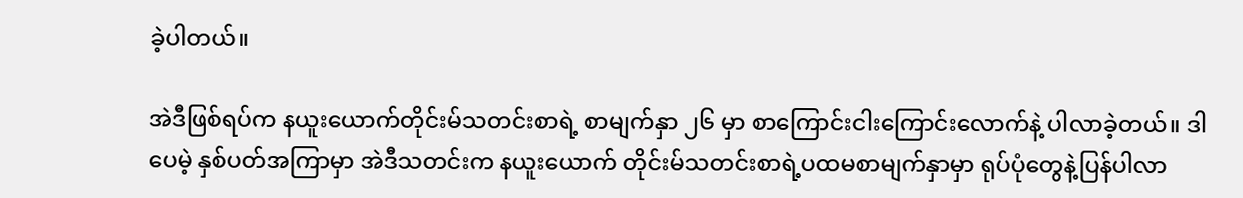ခဲ့ပါတယ်။

အဲဒီဖြစ်ရပ်က နယူးယောက်တိုင်းမ်သတင်းစာရဲ့ စာမျက်နှာ ၂၆ မှာ စာကြောင်းငါးကြောင်းလောက်နဲ့ ပါလာခဲ့တယ်။ ဒါပေမဲ့ နှစ်ပတ်အကြာမှာ အဲဒီသတင်းက နယူးယောက် တိုင်းမ်သတင်းစာရဲ့ပထမစာမျက်နှာမှာ ရုပ်ပုံတွေနဲ့ပြန်ပါလာ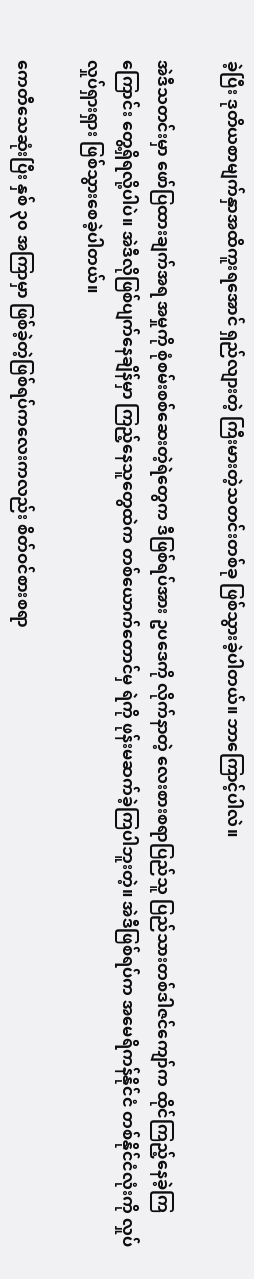ခဲ့ပြီး ဒုတိယစာမျက်နှာအထိကူးရအောင် ရှည်လျားတဲ့ ကြီးမားတဲ့သတင်းတစ်ခု ဖြစ်သွားခဲ့ပါတယ်။ ဘာကြောင့်ပါလဲ။

အဲဒီသတင်းမှာ ဖော်ပြထားချက်အရ အမှုကို စုံစမ်းစစ်ဆေးတဲ့ရဲတွေက ဒီဖြစ်ရပ်အား ဥပဒေကို လိုက်နာတဲ့ လေးစားစရာပြည်သူ ပြည်သားတစ်ဒါဇင်ကျော်က ထိုင်ကြည့်နေခဲ့ကြကြောင်း တွေ့ရှိရလို့ပါပဲ။ အဲဒီလိုဖြစ်ပျက်နေချိန်မှာ ကြည့်နေသူတွေထဲက တစ်ယောက်တောင်မှ ရဲကို ဖုန်းမဆက်ခဲ့ကြပါဘူးတဲ့။ အဲဒီဖြစ်ရပ်က အမေရိကန်နိုင်ငံ တစ်နိုင်ငံလုံးကို လှုပ်လှုပ်ရှားရှား ဖြစ်သွားစေခဲ့ပါတယ်။

ကေတီသေဆုံးပြီး နှစ် ၃၀ အကြာမှာ ဖြစ်ခဲ့တဲ့ဖြစ်ရပ်ကလေးကလည်း စိတ်ဝင်စားစရာ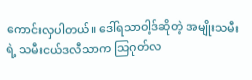ကောင်းလှပါတယ်။ ဒေါ်ရသာဝါ့ဒ်ဆိုတဲ့ အမျိုးသမီးရဲ့ သမီးငယ်ဒလီသာက သြဂုတ်လ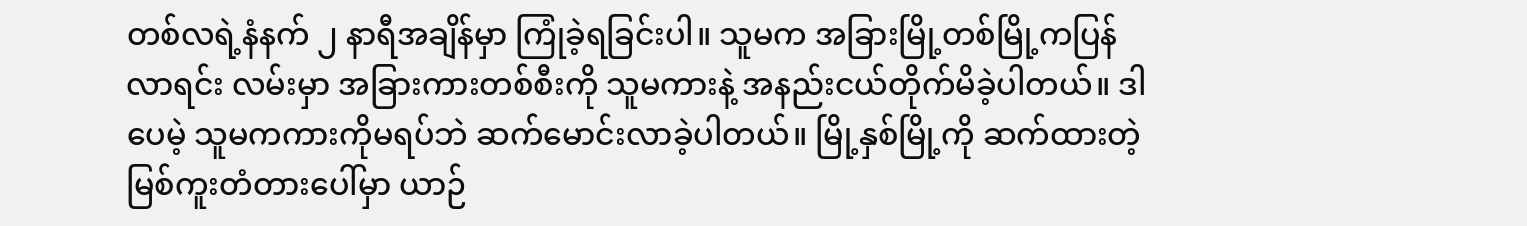တစ်လရဲ့နံနက် ၂ နာရီအချိန်မှာ ကြုံခဲ့ရခြင်းပါ။ သူမက အခြားမြို့တစ်မြို့ကပြန်လာရင်း လမ်းမှာ အခြားကားတစ်စီးကို သူမကားနဲ့ အနည်းငယ်တိုက်မိခဲ့ပါတယ်။ ဒါပေမဲ့ သူမကကားကိုမရပ်ဘဲ ဆက်မောင်းလာခဲ့ပါတယ်။ မြို့နှစ်မြို့ကို ဆက်ထားတဲ့ မြစ်ကူးတံတားပေါ်မှာ ယာဉ်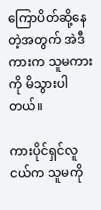ကြောပိတ်ဆို့နေတဲ့အတွက် အဲဒီကားက သူမကားကို မိသွားပါတယ်။

ကားပိုင်ရှင်လူငယ်က သူမကို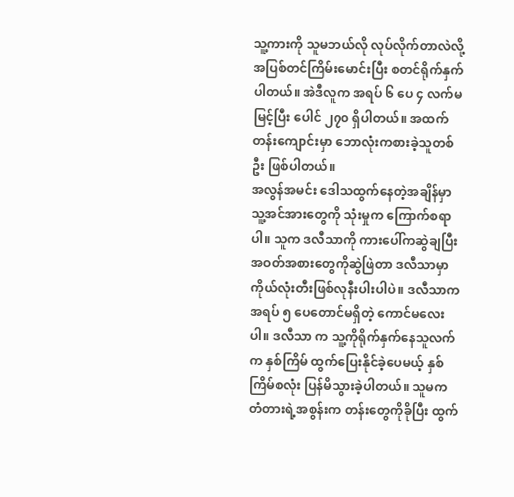သူ့ကားကို သူမဘယ်လို လုပ်လိုက်တာလဲလို့ အပြစ်တင်ကြိမ်းမောင်းပြီး စတင်ရိုက်နှက်ပါတယ်။ အဲဒီလူက အရပ် ၆ ပေ ၄ လက်မမြင့်ပြီး ပေါင် ၂၇၀ ရှိပါတယ်။ အထက်တန်းကျောင်းမှာ ဘောလုံးကစားခဲ့သူတစ်ဦး ဖြစ်ပါတယ်။
အလွန်အမင်း ဒေါသထွက်နေတဲ့အချိန်မှာ သူ့အင်အားတွေကို သုံးမှုက ကြောက်စရာပါ။ သူက ဒလီသာကို ကားပေါ်ကဆွဲချပြီး အဝတ်အစားတွေကိုဆွဲဖြဲတာ ဒလီသာမှာ ကိုယ်လုံးတီးဖြစ်လုနီးပါးပါပဲ။ ဒလီသာက အရပ် ၅ ပေတောင်မရှိတဲ့ ကောင်မလေးပါ။ ဒလီသာ က သူ့ကိုရိုက်နှက်နေသူလက်က နှစ်ကြိမ် ထွက်ပြေးနိုင်ခဲ့ပေမယ့် နှစ်ကြိမ်စလုံး ပြန်မိသွားခဲ့ပါတယ်။ သူမက တံတားရဲ့အစွန်းက တန်းတွေကိုခိုပြီး ထွက်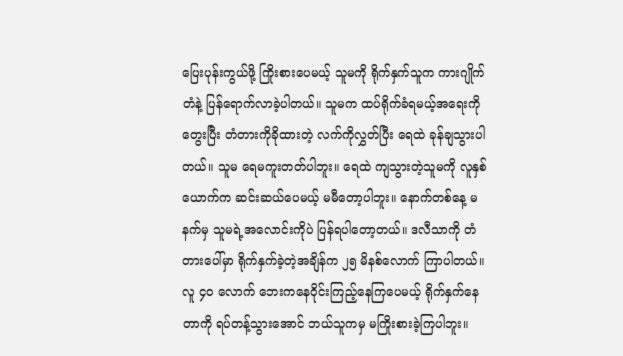ပြေးပုန်းကွယ်ဖို့ ကြိုးစားပေမယ့် သူမကို ရိုက်နှက်သူက ကားဂျိုက်တံနဲ့ ပြန်ရောက်လာခဲ့ပါတယ်။ သူမက ထပ်ရိုက်ခံရမယ့်အရေးကိုတွေးပြီး တံတားကိုခိုထားတဲ့ လက်ကိုလွှတ်ပြီး ရေထဲ ခုန်ချသွားပါတယ်။ သူမ ရေမကူးတတ်ပါဘူး။ ရေထဲ ကျသွားတဲ့သူမကို လူနှစ်ယောက်က ဆင်းဆယ်ပေမယ့် မမီတော့ပါဘူး။ နောက်တစ်နေ့ မနက်မှ သူမရဲ့အလောင်းကိုပဲ ပြန်ရပါတော့တယ်။ ဒလီသာကို တံတားပေါ်မှာ ရိုက်နှက်ခဲ့တဲ့အချိန်က ၂၅ မိနစ်လောက် ကြာပါတယ်။ လူ ၄၀ လောက် ဘေးကနေဝိုင်းကြည့်နေကြပေမယ့် ရိုက်နှက်နေတာကို ရပ်တန့်သွားအောင် ဘယ်သူကမှ မကြိုးစားခဲ့ကြပါဘူး။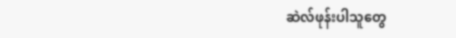ဆဲလ်ဖုန်းပါသူတွေ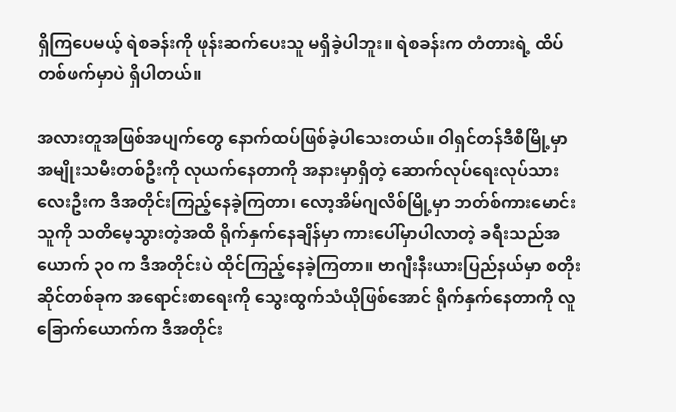ရှိကြပေမယ့် ရဲစခန်းကို ဖုန်းဆက်ပေးသူ မရှိခဲ့ပါဘူး။ ရဲစခန်းက တံတားရဲ့ ထိပ်တစ်ဖက်မှာပဲ ရှိပါတယ်။

အလားတူအဖြစ်အပျက်တွေ နောက်ထပ်ဖြစ်ခဲ့ပါသေးတယ်။ ဝါရှင်တန်ဒီစီမြို့မှာ အမျိုးသမီးတစ်ဦးကို လုယက်နေတာကို အနားမှာရှိတဲ့ ဆောက်လုပ်ရေးလုပ်သား လေးဦးက ဒီအတိုင်းကြည့်နေခဲ့ကြတာ၊ လော့အိမ်ဂျလိစ်မြို့မှာ ဘတ်စ်ကားမောင်းသူကို သတိမေ့သွားတဲ့အထိ ရိုက်နှက်နေချိန်မှာ ကားပေါ်မှာပါလာတဲ့ ခရီးသည်အယောက် ၃၀ က ဒီအတိုင်းပဲ ထိုင်ကြည့်နေခဲ့ကြတာ။ ဗာဂျီးနီးယားပြည်နယ်မှာ စတိုးဆိုင်တစ်ခုက အရောင်းစာရေးကို သွေးထွက်သံယိုဖြစ်အောင် ရိုက်နှက်နေတာကို လူခြောက်ယောက်က ဒီအတိုင်း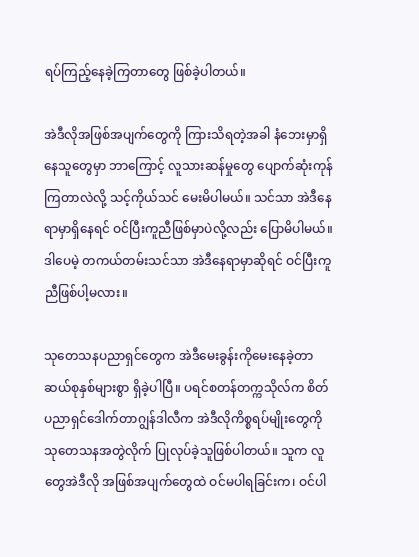ရပ်ကြည့်နေခဲ့ကြတာတွေ ဖြစ်ခဲ့ပါတယ်။

အဲဒီလိုအဖြစ်အပျက်တွေကို ကြားသိရတဲ့အခါ နံဘေးမှာရှိနေသူတွေမှာ ဘာကြောင့် လူသားဆန်မှုတွေ ပျောက်ဆုံးကုန်ကြတာလဲလို့ သင့်ကိုယ်သင် မေးမိပါမယ်။ သင်သာ အဲဒီနေရာမှာရှိနေရင် ဝင်ပြီးကူညီဖြစ်မှာပဲလို့လည်း ပြောမိပါမယ်။ ဒါပေမဲ့ တကယ်တမ်းသင်သာ အဲဒီနေရာမှာဆိုရင် ဝင်ပြီးကူညီဖြစ်ပါ့မလား။

သုတေသနပညာရှင်တွေက အဲဒီမေးခွန်းကိုမေးနေခဲ့တာ ဆယ်စုနှစ်များစွာ ရှိခဲ့ပါပြီ။ ပရင်စတန်တက္ကသိုလ်က စိတ်ပညာရှင်ဒေါက်တာဂျွန်ဒါလီက အဲဒီလိုကိစ္စရပ်မျိုးတွေကို သုတေသနအတွဲလိုက် ပြုလုပ်ခဲ့သူဖြစ်ပါတယ်။ သူက လူတွေအဲဒီလို အဖြစ်အပျက်တွေထဲ ဝင်မပါရခြင်းက၊ ဝင်ပါ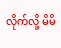လိုက်လို့ မိမိ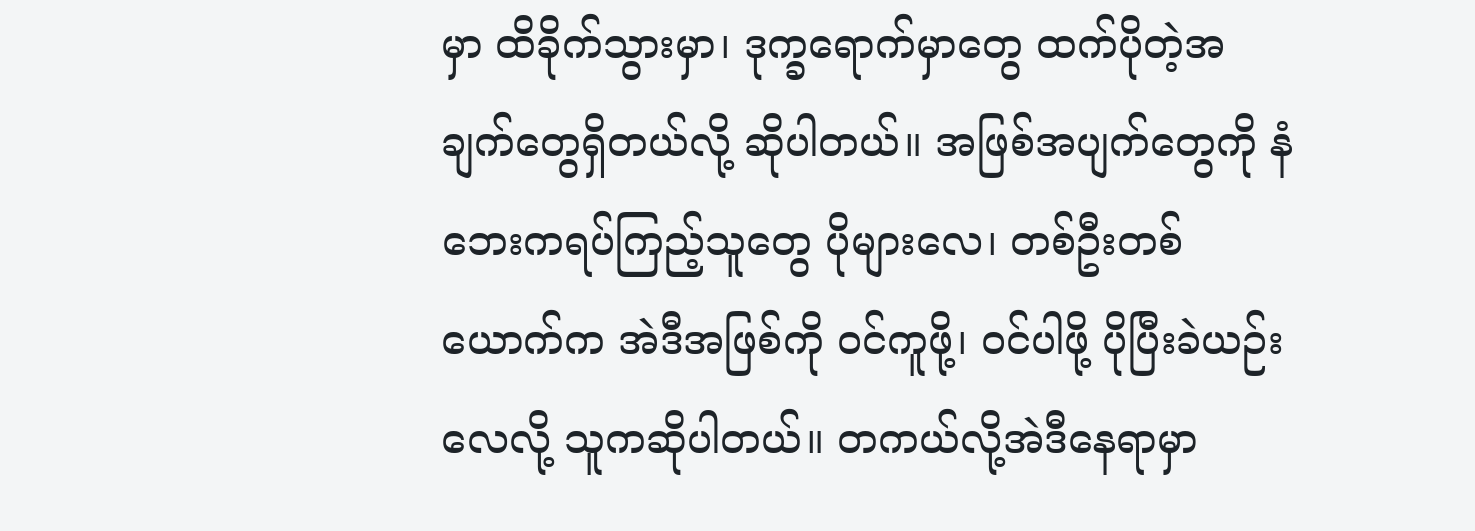မှာ ထိခိုက်သွားမှာ၊ ဒုက္ခရောက်မှာတွေ ထက်ပိုတဲ့အချက်တွေရှိတယ်လို့ ဆိုပါတယ်။ အဖြစ်အပျက်တွေကို နံဘေးကရပ်ကြည့်သူတွေ ပိုများလေ၊ တစ်ဦးတစ်ယောက်က အဲဒီအဖြစ်ကို ဝင်ကူဖို့၊ ဝင်ပါဖို့ ပိုပြီးခဲယဉ်းလေလို့ သူကဆိုပါတယ်။ တကယ်လို့အဲဒီနေရာမှာ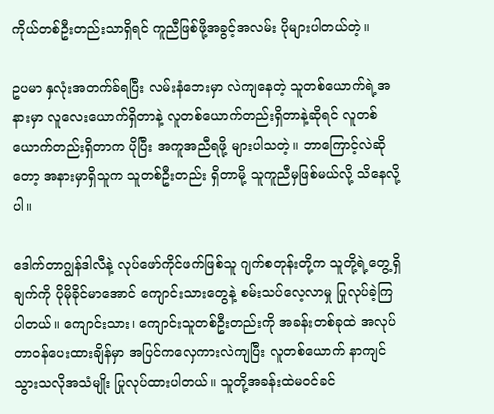ကိုယ်တစ်ဦးတည်းသာရှိရင် ကူညီဖြစ်ဖို့အခွင့်အလမ်း ပိုများပါတယ်တဲ့။

ဥပမာ နှလုံးအတက်ခ်ရပြီး လမ်းနံဘေးမှာ လဲကျနေတဲ့ သူတစ်ယောက်ရဲ့အနားမှာ လူလေးယောက်ရှိတာနဲ့ လူတစ်ယောက်တည်းရှိတာနဲ့ဆိုရင် လူတစ်ယောက်တည်းရှိတာက ပိုပြီး အကူအညီရဖို့ များပါသတဲ့။ ဘာကြောင့်လဲဆိုတော့ အနားမှာရှိသူက သူတစ်ဦးတည်း ရှိတာမို့ သူကူညီမှဖြစ်မယ်လို့ သိနေလို့ပါ။

ဒေါက်တာဂျွန်ဒါလီနဲ့ လုပ်ဖော်ကိုင်ဖက်ဖြစ်သူ ဂျက်စတုန်းတို့က သူတို့ရဲ့တွေ့ရှိချက်ကို ပိုမိုခိုင်မာအောင် ကျောင်းသားတွေနဲ့ စမ်းသပ်လေ့လာမှု ပြုလုပ်ခဲ့ကြပါတယ်။ ကျောင်းသား၊ ကျောင်းသူတစ်ဦးတည်းကို အခန်းတစ်ခုထဲ အလုပ်တာဝန်ပေးထားချိန်မှာ အပြင်ကလှေကားလဲကျပြီး လူတစ်ယောက် နာကျင်သွားသလိုအသံမျိုး ပြုလုပ်ထားပါတယ်။ သူတို့အခန်းထဲမဝင်ခင်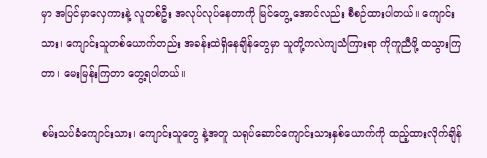မှာ အပြင်မှာလှေကားနဲ့ လူတစ်ဦး အလုပ်လုပ်နေတာကို မြင်တွေ့ အောင်လည်း စီစဉ်ထားပါတယ်။ ကျောင်းသား၊ ကျောင်းသူတစ်ယောက်တည်း အခန်းထဲရှိနေချိန်တွေမှာ သူတို့ကလဲကျသံကြားရာ ကိုကူညီဖို့ ထသွားကြတာ၊ မေးမြန်းကြတာ တွေ့ရပါတယ်။

စမ်းသပ်ခံကျောင်းသား၊ ကျောင်းသူတွေ နဲ့အတူ သရုပ်ဆောင်ကျောင်းသားနှစ်ယောက်ကို ထည့်ထားလိုက်ချိန်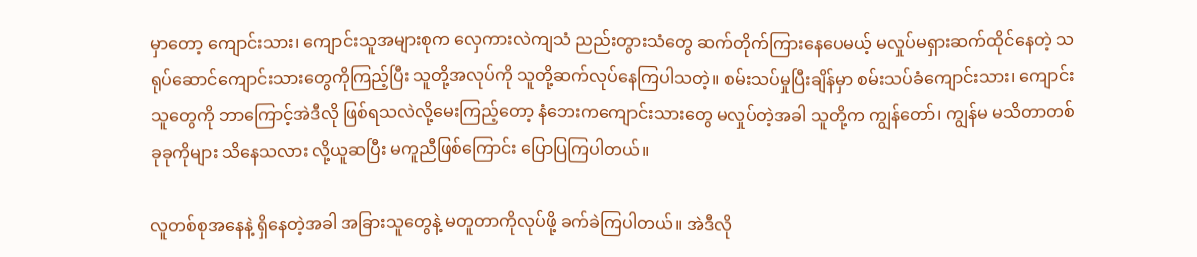မှာတော့ ကျောင်းသား၊ ကျောင်းသူအများစုက လှေကားလဲကျသံ ညည်းတွားသံတွေ ဆက်တိုက်ကြားနေပေမယ့် မလှုပ်မရှားဆက်ထိုင်နေတဲ့ သရုပ်ဆောင်ကျောင်းသားတွေကိုကြည့်ပြီး သူတို့အလုပ်ကို သူတို့ဆက်လုပ်နေကြပါသတဲ့။ စမ်းသပ်မှုပြီးချိန်မှာ စမ်းသပ်ခံကျောင်းသား၊ ကျောင်းသူတွေကို ဘာကြောင့်အဲဒီလို ဖြစ်ရသလဲလို့မေးကြည့်တော့ နံဘေးကကျောင်းသားတွေ မလှုပ်တဲ့အခါ သူတို့က ကျွန်တော်၊ ကျွန်မ မသိတာတစ်ခုခုကိုများ သိနေသလား လို့ယူဆပြီး မကူညီဖြစ်ကြောင်း ပြောပြကြပါတယ်။

လူတစ်စုအနေနဲ့ ရှိနေတဲ့အခါ အခြားသူတွေနဲ့ မတူတာကိုလုပ်ဖို့ ခက်ခဲကြပါတယ်။ အဲဒီလို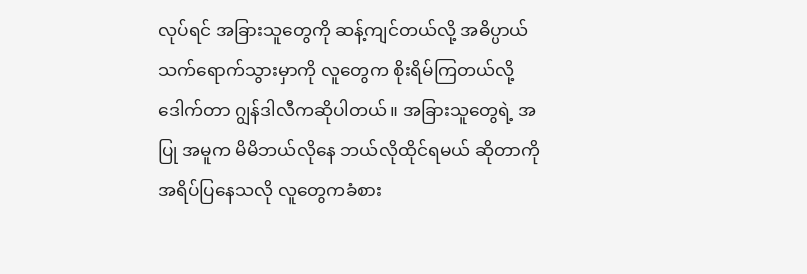လုပ်ရင် အခြားသူတွေကို ဆန့်ကျင်တယ်လို့ အဓိပ္ပာယ်သက်ရောက်သွားမှာကို လူတွေက စိုးရိမ်ကြတယ်လို့ ဒေါက်တာ ဂျွန်ဒါလီကဆိုပါတယ်။ အခြားသူတွေရဲ့ အပြု အမူက မိမိဘယ်လိုနေ ဘယ်လိုထိုင်ရမယ် ဆိုတာကို အရိပ်ပြနေသလို လူတွေကခံစား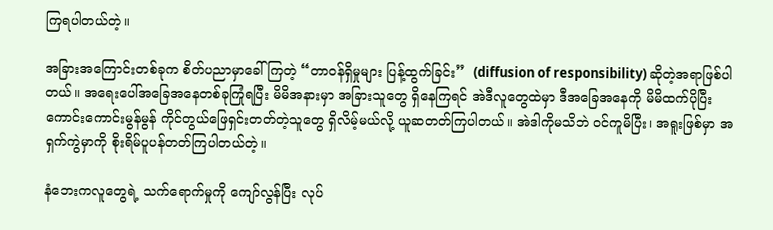ကြရပါတယ်တဲ့။

အခြားအကြောင်းတစ်ခုက စိတ်ပညာမှာခေါ်ကြတဲ့ “တာဝန်ရှိမှုများ ပြန့်ထွက်ခြင်း”  (diffusion of responsibility) ဆိုတဲ့အရာဖြစ်ပါတယ်။ အရေးပေါ်အခြေအနေတစ်ခုကြုံရပြီး မိမိအနားမှာ အခြားသူတွေ ရှိနေကြရင် အဲဒီလူတွေထဲမှာ ဒီအခြေအနေကို မိမိထက်ပိုပြီး ကောင်းကောင်းမွန်မွန် ကိုင်တွယ်ဖြေရှင်းတတ်တဲ့သူတွေ ရှိလိမ့်မယ်လို့ ယူဆတတ်ကြပါတယ်။ အဲဒါကိုမသိဘဲ ဝင်ကူမိပြီး၊ အရူးဖြစ်မှာ အရှက်ကွဲမှာကို စိုးရိမ်ပူပန်တတ်ကြပါတယ်တဲ့။

နံဘေးကလူတွေရဲ့ သက်ရောက်မှုကို ကျော်လွန်ပြီး လုပ်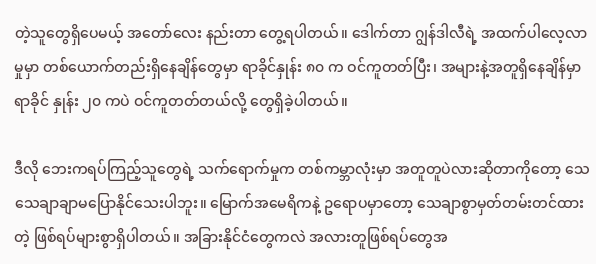တဲ့သူတွေရှိပေမယ့် အတော်လေး နည်းတာ တွေ့ရပါတယ်။ ဒေါက်တာ ဂျွန်ဒါလီရဲ့ အထက်ပါလေ့လာမှုမှာ တစ်ယောက်တည်းရှိနေချိန်တွေမှာ ရာခိုင်နှုန်း ၈၀ က ဝင်ကူတတ်ပြီး၊ အများနဲ့အတူရှိနေချိန်မှာ ရာခိုင် နှုန်း ၂၀ ကပဲ ဝင်ကူတတ်တယ်လို့ တွေရှိခဲ့ပါတယ်။

ဒီလို ဘေးကရပ်ကြည့်သူတွေရဲ့ သက်ရောက်မှုက တစ်ကမ္ဘာလုံးမှာ အတူတူပဲလားဆိုတာကိုတော့ သေသေချာချာမပြောနိုင်သေးပါဘူး။ မြောက်အမေရိကနဲ့ ဥရောပမှာတော့ သေချာစွာမှတ်တမ်းတင်ထားတဲ့ ဖြစ်ရပ်များစွာရှိပါတယ်။ အခြားနိုင်ငံတွေကလဲ အလားတူဖြစ်ရပ်တွေအ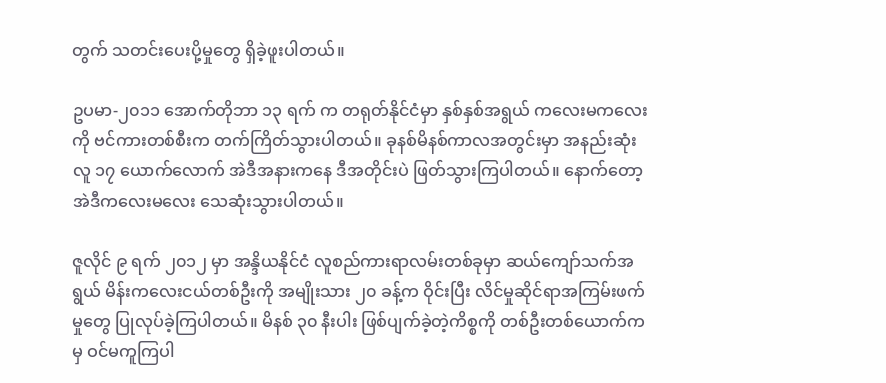တွက် သတင်းပေးပို့မှုတွေ ရှိခဲ့ဖူးပါတယ်။

ဥပမာ-၂၀၁၁ အောက်တိုဘာ ၁၃ ရက် က တရုတ်နိုင်ငံမှာ နှစ်နှစ်အရွယ် ကလေးမကလေးကို ဗင်ကားတစ်စီးက တက်ကြိတ်သွားပါတယ်။ ခုနစ်မိနစ်ကာလအတွင်းမှာ အနည်းဆုံး လူ ၁၇ ယောက်လောက် အဲဒီအနားကနေ ဒီအတိုင်းပဲ ဖြတ်သွားကြပါတယ်။ နောက်တော့ အဲဒီကလေးမလေး သေဆုံးသွားပါတယ်။

ဇူလိုင် ၉ ရက် ၂၀၁၂ မှာ အန္ဒိယနိုင်ငံ လူစည်ကားရာလမ်းတစ်ခုမှာ ဆယ်ကျော်သက်အရွယ် မိန်းကလေးငယ်တစ်ဦးကို အမျိုးသား ၂၀ ခန့်က ဝိုင်းပြီး လိင်မှုဆိုင်ရာအကြမ်းဖက်မှုတွေ ပြုလုပ်ခဲ့ကြပါတယ်။ မိနစ် ၃၀ နီးပါး ဖြစ်ပျက်ခဲ့တဲ့ကိစ္စကို တစ်ဦးတစ်ယောက်ကမှ ဝင်မကူကြပါ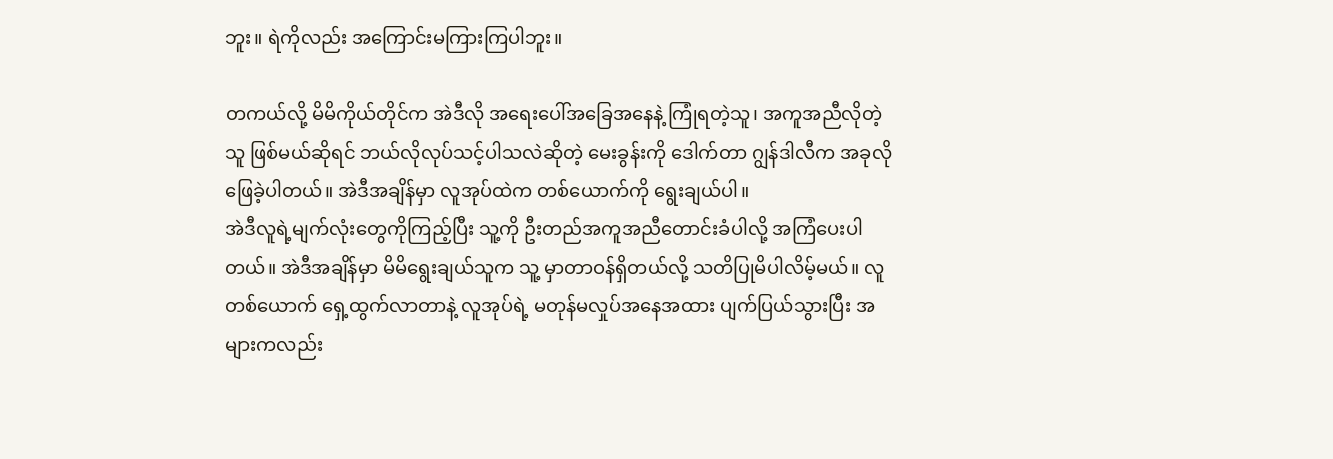ဘူး။ ရဲကိုလည်း အကြောင်းမကြားကြပါဘူး။

တကယ်လို့ မိမိကိုယ်တိုင်က အဲဒီလို အရေးပေါ်အခြေအနေနဲ့ ကြုံရတဲ့သူ၊ အကူအညီလိုတဲ့သူ ဖြစ်မယ်ဆိုရင် ဘယ်လိုလုပ်သင့်ပါသလဲဆိုတဲ့ မေးခွန်းကို ဒေါက်တာ ဂျွန်ဒါလီက အခုလိုဖြေခဲ့ပါတယ်။ အဲဒီအချိန်မှာ လူအုပ်ထဲက တစ်ယောက်ကို ရွေးချယ်ပါ။
အဲဒီလူရဲ့မျက်လုံးတွေကိုကြည့်ပြီး သူ့ကို ဦးတည်အကူအညီတောင်းခံပါလို့ အကြံပေးပါတယ်။ အဲဒီအချိန်မှာ မိမိရွေးချယ်သူက သူ့ မှာတာဝန်ရှိတယ်လို့ သတိပြုမိပါလိမ့်မယ်။ လူတစ်ယောက် ရှေ့ထွက်လာတာနဲ့ လူအုပ်ရဲ့ မတုန်မလှုပ်အနေအထား ပျက်ပြယ်သွားပြီး အများကလည်း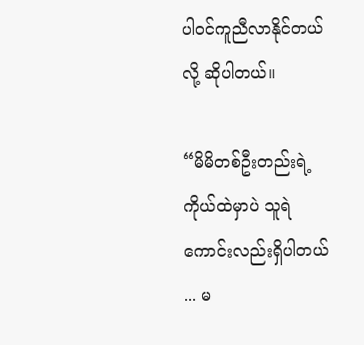ပါဝင်ကူညီလာနိုင်တယ်လို့ ဆိုပါတယ်။

“မိမိတစ်ဦးတည်းရဲ့ ကိုယ်ထဲမှာပဲ သူရဲကောင်းလည်းရှိပါတယ် ... မ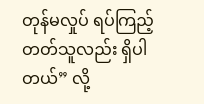တုန်မလှုပ် ရပ်ကြည့်တတ်သူလည်း ရှိပါတယ်” လို့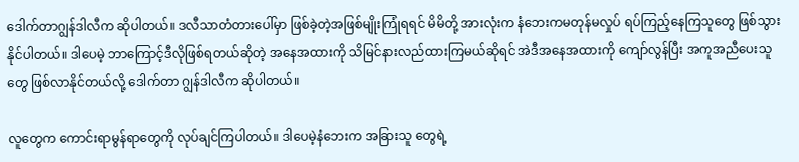ဒေါက်တာဂျွန်ဒါလီက ဆိုပါတယ်။ ဒလီသာတံတားပေါ်မှာ ဖြစ်ခဲ့တဲ့အဖြစ်မျိုးကြုံရရင် မိမိတို့ အားလုံးက နံဘေးကမတုန်မလှုပ် ရပ်ကြည့်နေကြသူတွေ ဖြစ်သွားနိုင်ပါတယ်။ ဒါပေမဲ့ ဘာကြောင့်ဒီလိုဖြစ်ရတယ်ဆိုတဲ့ အနေအထားကို သိမြင်နားလည်ထားကြမယ်ဆိုရင် အဲဒီအနေအထားကို ကျော်လွန်ပြီး အကူအညီပေးသူတွေ ဖြစ်လာနိုင်တယ်လို့ ဒေါက်တာ ဂျွန်ဒါလီက ဆိုပါတယ်။

လူတွေက ကောင်းရာမွန်ရာတွေကို လုပ်ချင်ကြပါတယ်။ ဒါပေမဲ့နံဘေးက အခြားသူ တွေရဲ့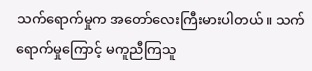သက်ရောက်မှုက အတော်လေးကြီးမားပါတယ်။ သက်ရောက်မှုကြောင့် မကူညီကြသူ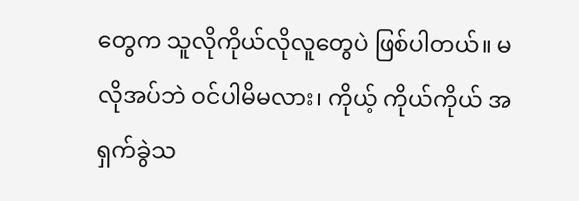တွေက သူလိုကိုယ်လိုလူတွေပဲ ဖြစ်ပါတယ်။ မလိုအပ်ဘဲ ဝင်ပါမိမလား၊ ကိုယ့် ကိုယ်ကိုယ် အရှက်ခွဲသ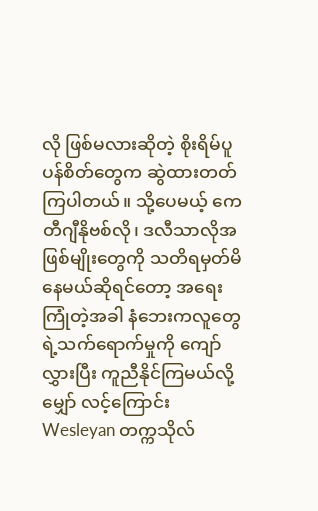လို ဖြစ်မလားဆိုတဲ့ စိုးရိမ်ပူပန်စိတ်တွေက ဆွဲထားတတ်ကြပါတယ်။ သို့ပေမယ့် ကေတီဂျီနိုဗစ်လို၊ ဒလီသာလိုအဖြစ်မျိုးတွေကို သတိရမှတ်မိနေမယ်ဆိုရင်တော့ အရေးကြုံတဲ့အခါ နံဘေးကလူတွေရဲ့သက်ရောက်မှုကို ကျော်လွှားပြီး ကူညီနိုင်ကြမယ်လို့ မျှော် လင့်ကြောင်း Wesleyan တက္ကသိုလ်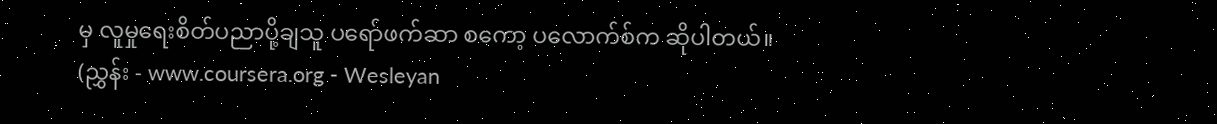မှ လူမှုရေးစိတ်ပညာပို့ချသူ ပရော်ဖက်ဆာ စကော့ ပလောက်စ်က ဆိုပါတယ်။
(ညွှန်း - www.coursera.org - Wesleyan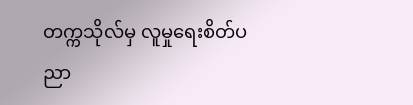တက္ကသိုလ်မှ လူမှုရေးစိတ်ပညာ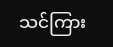သင်ကြား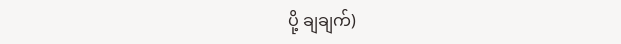ပို့ ချချက်)